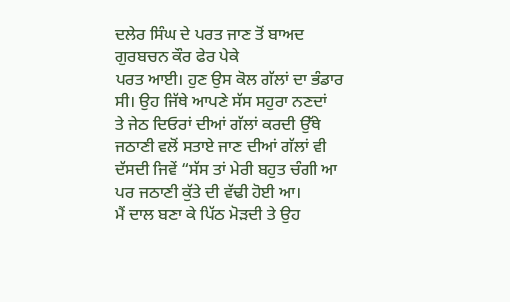ਦਲੇਰ ਸਿੰਘ ਦੇ ਪਰਤ ਜਾਣ ਤੋਂ ਬਾਅਦ ਗੁਰਬਚਨ ਕੌਰ ਫੇਰ ਪੇਕੇ
ਪਰਤ ਆਈ। ਹੁਣ ਉਸ ਕੋਲ ਗੱਲਾਂ ਦਾ ਭੰਡਾਰ ਸੀ। ਉਹ ਜਿੱਥੇ ਆਪਣੇ ਸੱਸ ਸਹੁਰਾ ਨਣਦਾਂ
ਤੇ ਜੇਠ ਦਿਓਰਾਂ ਦੀਆਂ ਗੱਲਾਂ ਕਰਦੀ ਉੱਥੇ ਜਠਾਣੀ ਵਲੋਂ ਸਤਾਏ ਜਾਣ ਦੀਆਂ ਗੱਲਾਂ ਵੀ
ਦੱਸਦੀ ਜਿਵੇਂ “ਸੱਸ ਤਾਂ ਮੇਰੀ ਬਹੁਤ ਚੰਗੀ ਆ ਪਰ ਜਠਾਣੀ ਕੁੱਤੇ ਦੀ ਵੱਢੀ ਹੋਈ ਆ।
ਮੈਂ ਦਾਲ ਬਣਾ ਕੇ ਪਿੱਠ ਮੋੜਦੀ ਤੇ ਉਹ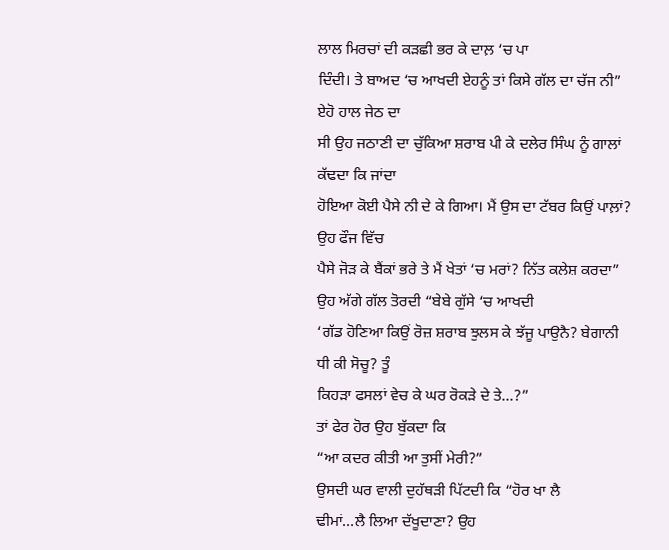ਲਾਲ ਮਿਰਚਾਂ ਦੀ ਕੜਛੀ ਭਰ ਕੇ ਦਾਲ਼ ‘ਚ ਪਾ
ਦਿੰਦੀ। ਤੇ ਬਾਅਦ ‘ਚ ਆਖਦੀ ਏਹਨੂੰ ਤਾਂ ਕਿਸੇ ਗੱਲ ਦਾ ਚੱਜ ਨੀ” ਏਹੋ ਹਾਲ ਜੇਠ ਦਾ
ਸੀ ਉਹ ਜਠਾਣੀ ਦਾ ਚੁੱਕਿਆ ਸ਼ਰਾਬ ਪੀ ਕੇ ਦਲੇਰ ਸਿੰਘ ਨੂੰ ਗਾਲਾਂ ਕੱਢਦਾ ਕਿ ਜਾਂਦਾ
ਹੋਇਆ ਕੋਈ ਪੈਸੇ ਨੀ ਦੇ ਕੇ ਗਿਆ। ਮੈਂ ਉਸ ਦਾ ਟੱਬਰ ਕਿਉਂ ਪਾਲ਼ਾਂ? ਉਹ ਫੌਜ ਵਿੱਚ
ਪੈਸੇ ਜੋੜ ਕੇ ਬੈਂਕਾਂ ਭਰੇ ਤੇ ਮੈਂ ਖੇਤਾਂ ‘ਚ ਮਰਾਂ? ਨਿੱਤ ਕਲੇਸ਼ ਕਰਦਾ”
ਉਹ ਅੱਗੇ ਗੱਲ ਤੋਰਦੀ “ਬੇਬੇ ਗੁੱਸੇ ‘ਚ ਆਖਦੀ
‘ਗੱਡ ਹੋਣਿਆ ਕਿਉਂ ਰੋਜ਼ ਸ਼ਰਾਬ ਝੁਲਸ ਕੇ ਝੱਜੂ ਪਾਉਨੈ? ਬੇਗਾਨੀ ਧੀ ਕੀ ਸੋਚੂ? ਤੂੰ
ਕਿਹੜਾ ਫਸਲਾਂ ਵੇਚ ਕੇ ਘਰ ਰੋਕੜੇ ਦੇ ਤੇ...?”
ਤਾਂ ਫੇਰ ਹੋਰ ਉਹ ਬੁੱਕਦਾ ਕਿ
“ਆ ਕਦਰ ਕੀਤੀ ਆ ਤੁਸੀਂ ਮੇਰੀ?”
ਉਸਦੀ ਘਰ ਵਾਲੀ ਦੁਹੱਥੜੀ ਪਿੱਟਦੀ ਕਿ “ਹੋਰ ਖਾ ਲੈ
ਢੀਮਾਂ…ਲੈ ਲਿਆ ਦੱਖੂਦਾਣਾ? ਉਹ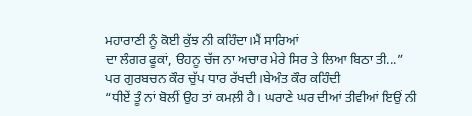ਮਹਾਰਾਣੀ ਨੂੰ ਕੋਈ ਕੁੱਝ ਨੀ ਕਹਿੰਦਾ।ਮੈਂ ਸਾਰਿਆਂ
ਦਾ ਲੰਗਰ ਫੂਕਾਂ, ੳਹਨੂ ਚੱਜ ਨਾ ਅਚਾਰ ਮੇਰੇ ਸਿਰ ਤੇ ਲਿਆ ਬਿਠਾ ਤੀ...”
ਪਰ ਗੁਰਬਚਨ ਕੌਰ ਚੁੱਪ ਧਾਰ ਰੱਖਦੀ।ਬੇਅੰਤ ਕੌਰ ਕਹਿੰਦੀ
“ਧੀਏਂ ਤੂੰ ਨਾਂ ਬੋਲੀਂ ਉਹ ਤਾਂ ਕਮਲ਼ੀ ਹੈ। ਘਰਾਣੇ ਘਰ ਦੀਆਂ ਤੀਵੀਆਂ ਇਉਂ ਨੀ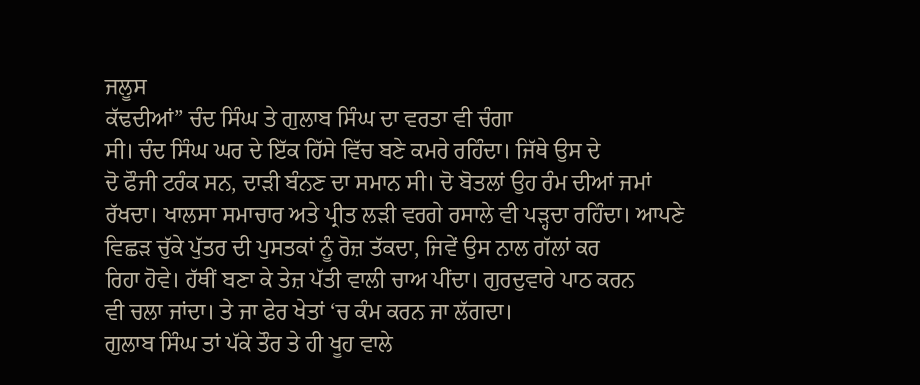ਜਲੂਸ
ਕੱਢਦੀਆਂ” ਚੰਦ ਸਿੰਘ ਤੇ ਗੁਲਾਬ ਸਿੰਘ ਦਾ ਵਰਤਾ ਵੀ ਚੰਗਾ
ਸੀ। ਚੰਦ ਸਿੰਘ ਘਰ ਦੇ ਇੱਕ ਹਿੱਸੇ ਵਿੱਚ ਬਣੇ ਕਮਰੇ ਰਹਿੰਦਾ। ਜਿੱਥੇ ਉਸ ਦੇ
ਦੋ ਫੌਜੀ ਟਰੰਕ ਸਨ, ਦਾੜੀ ਬੰਨਣ ਦਾ ਸਮਾਨ ਸੀ। ਦੋ ਬੋਤਲਾਂ ਉਹ ਰੰਮ ਦੀਆਂ ਜਮਾਂ
ਰੱਖਦਾ। ਖਾਲਸਾ ਸਮਾਚਾਰ ਅਤੇ ਪ੍ਰੀਤ ਲੜੀ ਵਰਗੇ ਰਸਾਲੇ ਵੀ ਪੜ੍ਹਦਾ ਰਹਿੰਦਾ। ਆਪਣੇ
ਵਿਛੜ ਚੁੱਕੇ ਪੁੱਤਰ ਦੀ ਪੁਸਤਕਾਂ ਨੂੰ ਰੋਜ਼ ਤੱਕਦਾ, ਜਿਵੇਂ ਉਸ ਨਾਲ ਗੱਲਾਂ ਕਰ
ਰਿਹਾ ਹੋਵੇ। ਹੱਥੀਂ ਬਣਾ ਕੇ ਤੇਜ਼ ਪੱਤੀ ਵਾਲੀ ਚਾਅ ਪੀਂਦਾ। ਗੁਰਦੁਵਾਰੇ ਪਾਠ ਕਰਨ
ਵੀ ਚਲਾ ਜਾਂਦਾ। ਤੇ ਜਾ ਫੇਰ ਖੇਤਾਂ ‘ਚ ਕੰਮ ਕਰਨ ਜਾ ਲੱਗਦਾ।
ਗੁਲਾਬ ਸਿੰਘ ਤਾਂ ਪੱਕੇ ਤੌਰ ਤੇ ਹੀ ਖੂਹ ਵਾਲੇ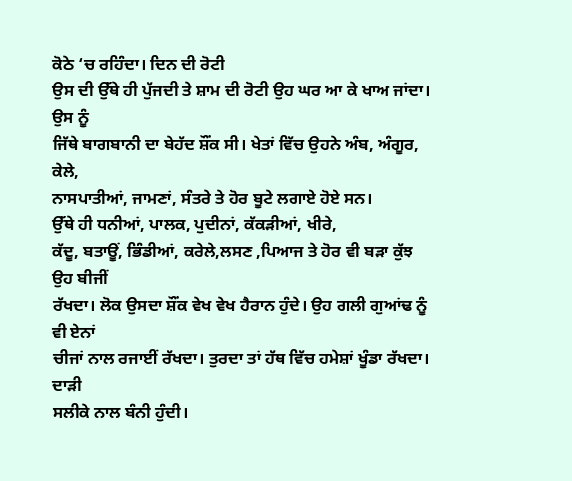ਕੋਠੇ ‘ਚ ਰਹਿੰਦਾ। ਦਿਨ ਦੀ ਰੋਟੀ
ਉਸ ਦੀ ਉੱਥੇ ਹੀ ਪੁੱਜਦੀ ਤੇ ਸ਼ਾਮ ਦੀ ਰੋਟੀ ਉਹ ਘਰ ਆ ਕੇ ਖਾਅ ਜਾਂਦਾ। ਉਸ ਨੂੰ
ਜਿੱਥੇ ਬਾਗਬਾਨੀ ਦਾ ਬੇਹੱਦ ਸ਼ੌਂਕ ਸੀ। ਖੇਤਾਂ ਵਿੱਚ ਉਹਨੇ ਅੰਬ, ਅੰਗੂਰ, ਕੇਲੇ,
ਨਾਸਪਾਤੀਆਂ, ਜਾਮਣਾਂ, ਸੰਤਰੇ ਤੇ ਹੋਰ ਬੂਟੇ ਲਗਾਏ ਹੋਏ ਸਨ।
ਉੱਥੇ ਹੀ ਧਨੀਆਂ, ਪਾਲਕ, ਪੁਦੀਨਾਂ, ਕੱਕੜੀਆਂ, ਖੀਰੇ,
ਕੱਦੂ, ਬਤਾਊਂ, ਭਿੰਡੀਆਂ, ਕਰੇਲੇ,ਲਸਣ ,ਪਿਆਜ ਤੇ ਹੋਰ ਵੀ ਬੜਾ ਕੁੱਝ ਉਹ ਬੀਜੀਂ
ਰੱਖਦਾ। ਲੋਕ ਉਸਦਾ ਸ਼ੌਂਕ ਵੇਖ ਵੇਖ ਹੈਰਾਨ ਹੁੰਦੇ। ਉਹ ਗਲੀ ਗੁਆਂਢ ਨੂੰ ਵੀ ਏਨਾਂ
ਚੀਜਾਂ ਨਾਲ ਰਜਾਈਂ ਰੱਖਦਾ। ਤੁਰਦਾ ਤਾਂ ਹੱਥ ਵਿੱਚ ਹਮੇਸ਼ਾਂ ਖੂੰਡਾ ਰੱਖਦਾ। ਦਾੜੀ
ਸਲੀਕੇ ਨਾਲ ਬੰਨੀ ਹੁੰਦੀ।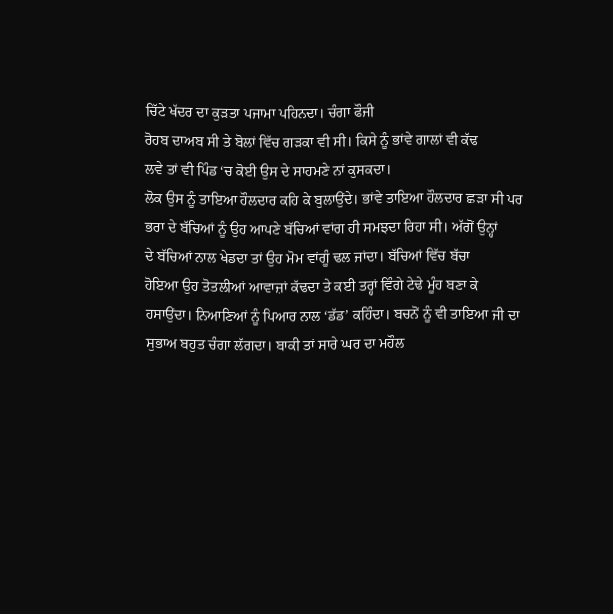ਚਿੱਟੇ ਖੱਦਰ ਦਾ ਕੁੜਤਾ ਪਜਾਮਾ ਪਹਿਨਦਾ। ਚੰਗਾ ਫੌਜੀ
ਰੋਹਬ ਦਾਅਬ ਸੀ ਤੇ ਬੋਲਾਂ ਵਿੱਚ ਗੜਕਾ ਵੀ ਸੀ। ਕਿਸੇ ਨੂੰ ਭਾਂਵੇ ਗਾਲਾਂ ਵੀ ਕੱਢ
ਲਵੇ ਤਾਂ ਵੀ ਪਿੰਡ ‘ਚ ਕੋਈ ਉਸ ਦੇ ਸਾਹਮਣੇ ਨਾਂ ਕੁਸਕਦਾ।
ਲੋਕ ਉਸ ਨੂੰ ਤਾਇਆ ਹੌਲਦਾਰ ਕਹਿ ਕੇ ਬੁਲਾਉਂਦੇ। ਭਾਂਵੇ ਤਾਇਆ ਹੌਲਦਾਰ ਛੜਾ ਸੀ ਪਰ
ਭਰਾ ਦੇ ਬੱਚਿਆਂ ਨੂੰ ਉਹ ਆਪਣੇ ਬੱਚਿਆਂ ਵਾਂਗ ਹੀ ਸਮਝਦਾ ਰਿਹਾ ਸੀ। ਅੱਗੋਂ ਉਨ੍ਹਾਂ
ਦੇ ਬੱਚਿਆਂ ਨਾਲ ਖੇਡਦਾ ਤਾਂ ਉਹ ਮੋਮ ਵਾਂਗੂੰ ਢਲ ਜਾਂਦਾ। ਬੱਚਿਆਂ ਵਿੱਚ ਬੱਚਾ
ਹੋਇਆ ਉਹ ਤੋਤਲੀਆਂ ਆਵਾਜ਼ਾਂ ਕੱਢਦਾ ਤੇ ਕਈ ਤਰ੍ਹਾਂ ਵਿੰਗੇ ਟੇਢੇ ਮੂੰਹ ਬਣਾ ਕੇ
ਹਸਾਉਂਦਾ। ਨਿਆਣਿਆਂ ਨੂੰ ਪਿਆਰ ਨਾਲ ‘ਡੱਡ’ ਕਹਿੰਦਾ। ਬਚਨੋਂ ਨੂੰ ਵੀ ਤਾਇਆ ਜੀ ਦਾ
ਸੁਭਾਅ ਬਹੁਤ ਚੰਗਾ ਲੱਗਦਾ। ਬਾਕੀ ਤਾਂ ਸਾਰੇ ਘਰ ਦਾ ਮਹੌਲ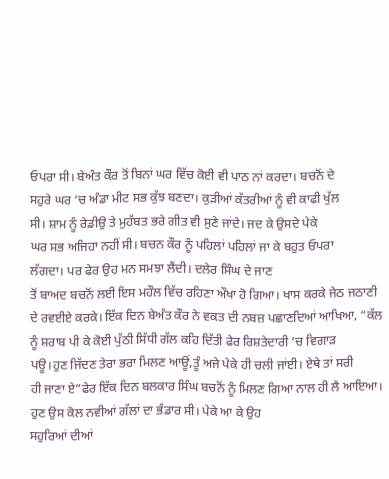ਓਪਰਾ ਸੀ। ਬੇਅੰਤ ਕੌਰ ਤੋਂ ਬਿਨਾਂ ਘਰ ਵਿੱਚ ਕੋਈ ਵੀ ਪਾਠ ਨਾਂ ਕਰਦਾ। ਬਚਨੋਂ ਦੇ
ਸਹੁਰੇ ਘਰ ‘ਚ ਅੰਡਾ ਮੀਟ ਸਭ ਕੁੱਝ ਬਣਦਾ। ਕੁੜੀਆਂ ਕੱਤਰੀਆਂ ਨੂੰ ਵੀ ਕਾਫੀ ਖੁੱਲ
ਸੀ। ਸ਼ਾਮ ਨੂੰ ਰੇਡੀਉ ਤੇ ਮੁਹੱਬਤ ਭਰੇ ਗੀਤ ਵੀ ਸੁਣੇ ਜਾਂਦੇ। ਜਦ ਕੇ ਉਸਦੇ ਪੇਕੇ
ਘਰ ਸਭ ਅਜਿਹਾ ਨਹੀਂ ਸੀ। ਬਚਨ ਕੌਰ ਨੂੰ ਪਹਿਲਾਂ ਪਹਿਲਾਂ ਜਾ ਕੇ ਬਹੁਤ ਓਪਰਾ
ਲੱਗਦਾ। ਪਰ ਫੇਰ ਉਹ ਮਨ ਸਮਝਾ ਲੈਂਦੀ। ਦਲੇਰ ਸਿੰਘ ਦੇ ਜਾਣ
ਤੋਂ ਬਾਅਦ ਬਚਨੋਂ ਲਈ ਇਸ ਮਹੌਲ ਵਿੱਚ ਰਹਿਣਾ ਔਖਾ ਹੋ ਗਿਆ। ਖਾਸ ਕਰਕੇ ਜੇਠ ਜਠਾਣੀ
ਦੇ ਰਵਈਏ ਕਰਕੇ। ਇੱਕ ਦਿਨ ਬੇਅੰਤ ਕੌਰ ਨੇ ਵਕਤ ਦੀ ਨਬਜ਼ ਪਛਾਣਦਿਆਂ ਆਖਿਆ, “ਕੱਲ
ਨੂੰ ਸ਼ਰਾਬ ਪੀ ਕੇ ਕੋਈ ਪੁੱਠੀ ਸਿੱਧੀ ਗੱਲ ਕਹਿ ਦਿੱਤੀ ਫੇਰ ਰਿਸ਼ਤੇਦਾਰੀ ‘ਚ ਵਿਗਾੜ
ਪਊ।ਹੁਣ ਜਿੱਦਣ ਤੇਰਾ ਭਰਾ ਮਿਲਣ ਆਊਂ,ਤੂੰ ਅਜੇ ਪੇਕੇ ਹੀ ਚਲੀ ਜਾਂਈ। ਏਥੇ ਤਾਂ ਸਰੀ
ਹੀ ਜਾਣਾ ਏ”ਫੇਰ ਇੱਕ ਦਿਨ ਬਲਕਾਰ ਸਿੰਘ ਬਚਨੋਂ ਨੂੰ ਮਿਲਣ ਗਿਆ ਨਾਲ ਹੀ ਲੈ ਆਇਆ।
ਹੁਣ ਉਸ ਕੋਲ ਨਵੀਆਂ ਗੱਲਾਂ ਦਾ ਭੰਡਾਰ ਸੀ। ਪੇਕੇ ਆ ਕੇ ਉਹ
ਸਹੁਰਿਆਂ ਦੀਆਂ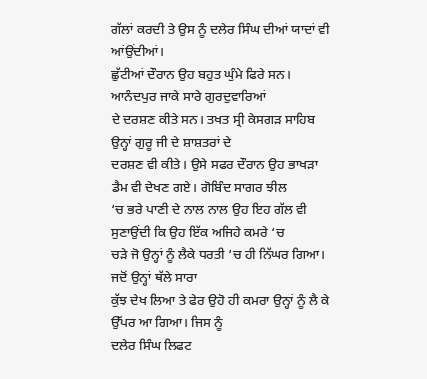ਗੱਲਾਂ ਕਰਦੀ ਤੇ ਉਸ ਨੂੰ ਦਲੇਰ ਸਿੰਘ ਦੀਆਂ ਯਾਦਾਂ ਵੀ ਆਂਉਂਦੀਆਂ।
ਛੁੱਟੀਆਂ ਦੌਰਾਨ ਉਹ ਬਹੁਤ ਘੁੰਮੇ ਫਿਰੇ ਸਨ। ਆਨੰਦਪੁਰ ਜਾਕੇ ਸਾਰੇ ਗੁਰਦੁਵਾਰਿਆਂ
ਦੇ ਦਰਸ਼ਣ ਕੀਤੇ ਸਨ। ਤਖਤ ਸ੍ਰੀ ਕੇਸਗੜ ਸਾਹਿਬ ਉਨ੍ਹਾਂ ਗੁਰੂ ਜੀ ਦੇ ਸ਼ਾਸ਼ਤਰਾਂ ਦੇ
ਦਰਸ਼ਣ ਵੀ ਕੀਤੇ। ਉਸੇ ਸਫਰ ਦੌਰਾਨ ਉਹ ਭਾਖੜਾ ਡੈਮ ਵੀ ਦੇਖਣ ਗਏ। ਗੋਬਿੰਦ ਸਾਗਰ ਝੀਲ
‘ਚ ਭਰੇ ਪਾਣੀ ਦੇ ਨਾਲ ਨਾਲ ਉਹ ਇਹ ਗੱਲ ਵੀ ਸੁਣਾਉਂਦੀ ਕਿ ਉਹ ਇੱਕ ਅਜਿਹੇ ਕਮਰੇ ‘ਚ
ਚੜੇ ਜੋ ਉਨ੍ਹਾਂ ਨੂੰ ਲੈਕੇ ਧਰਤੀ ‘ਚ ਹੀ ਨਿੱਘਰ ਗਿਆ। ਜਦੋਂ ਉਨ੍ਹਾਂ ਥੱਲੇ ਸਾਰਾ
ਕੁੱਝ ਦੇਖ ਲਿਆ ਤੇ ਫੇਰ ਉਹੋ ਹੀ ਕਮਰਾ ਉਨ੍ਹਾਂ ਨੂੰ ਲੈ ਕੇ ਉੱਪਰ ਆ ਗਿਆ। ਜਿਸ ਨੂੰ
ਦਲੇਰ ਸਿੰਘ ਲਿਫਟ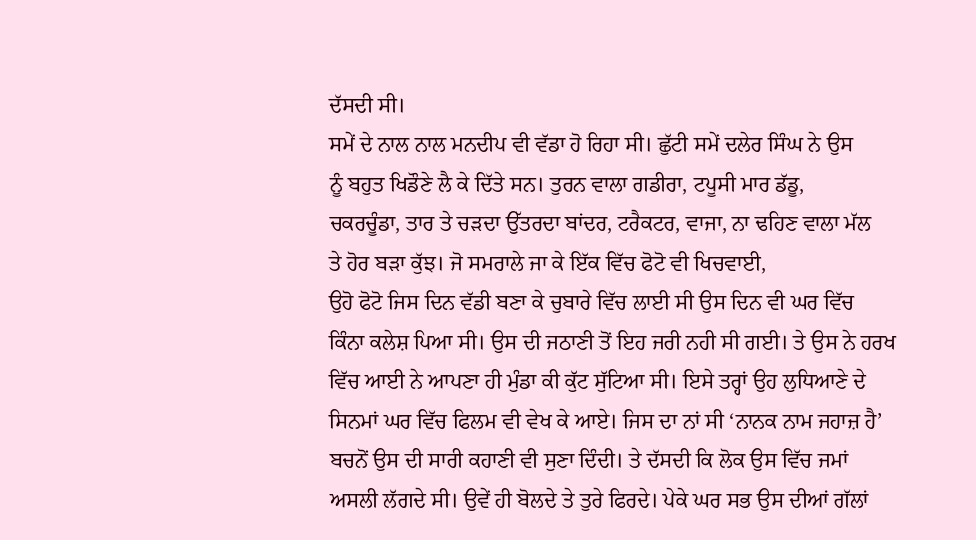ਦੱਸਦੀ ਸੀ।
ਸਮੇਂ ਦੇ ਨਾਲ ਨਾਲ ਮਨਦੀਪ ਵੀ ਵੱਡਾ ਹੋ ਰਿਹਾ ਸੀ। ਛੁੱਟੀ ਸਮੇਂ ਦਲੇਰ ਸਿੰਘ ਨੇ ਉਸ
ਨੂੰ ਬਹੁਤ ਖਿਡੌਣੇ ਲੈ ਕੇ ਦਿੱਤੇ ਸਨ। ਤੁਰਨ ਵਾਲਾ ਗਡੀਰਾ, ਟਪੂਸੀ ਮਾਰ ਡੱਡੂ,
ਚਕਰਚੂੰਡਾ, ਤਾਰ ਤੇ ਚੜਦਾ ਉੱਤਰਦਾ ਬਾਂਦਰ, ਟਰੈਕਟਰ, ਵਾਜਾ, ਨਾ ਢਹਿਣ ਵਾਲਾ ਮੱਲ
ਤੇ ਹੋਰ ਬੜਾ ਕੁੱਝ। ਜੋ ਸਮਰਾਲੇ ਜਾ ਕੇ ਇੱਕ ਵਿੱਚ ਫੋਟੋ ਵੀ ਖਿਚਵਾਈ,
ਉਹੋ ਫੋਟੋ ਜਿਸ ਦਿਨ ਵੱਡੀ ਬਣਾ ਕੇ ਚੁਬਾਰੇ ਵਿੱਚ ਲਾਈ ਸੀ ਉਸ ਦਿਨ ਵੀ ਘਰ ਵਿੱਚ
ਕਿੰਨਾ ਕਲੇਸ਼ ਪਿਆ ਸੀ। ਉਸ ਦੀ ਜਠਾਣੀ ਤੋਂ ਇਹ ਜਰੀ ਨਹੀ ਸੀ ਗਈ। ਤੇ ਉਸ ਨੇ ਹਰਖ
ਵਿੱਚ ਆਈ ਨੇ ਆਪਣਾ ਹੀ ਮੁੰਡਾ ਕੀ ਕੁੱਟ ਸੁੱਟਿਆ ਸੀ। ਇਸੇ ਤਰ੍ਹਾਂ ਉਹ ਲੁਧਿਆਣੇ ਦੇ
ਸਿਨਮਾਂ ਘਰ ਵਿੱਚ ਫਿਲਮ ਵੀ ਵੇਖ ਕੇ ਆਏ। ਜਿਸ ਦਾ ਨਾਂ ਸੀ ‘ਨਾਨਕ ਨਾਮ ਜਹਾਜ਼ ਹੈ’
ਬਚਨੋਂ ਉਸ ਦੀ ਸਾਰੀ ਕਹਾਣੀ ਵੀ ਸੁਣਾ ਦਿੰਦੀ। ਤੇ ਦੱਸਦੀ ਕਿ ਲੋਕ ਉਸ ਵਿੱਚ ਜਮਾਂ
ਅਸਲੀ ਲੱਗਦੇ ਸੀ। ਉਵੇਂ ਹੀ ਬੋਲਦੇ ਤੇ ਤੁਰੇ ਫਿਰਦੇ। ਪੇਕੇ ਘਰ ਸਭ ਉਸ ਦੀਆਂ ਗੱਲਾਂ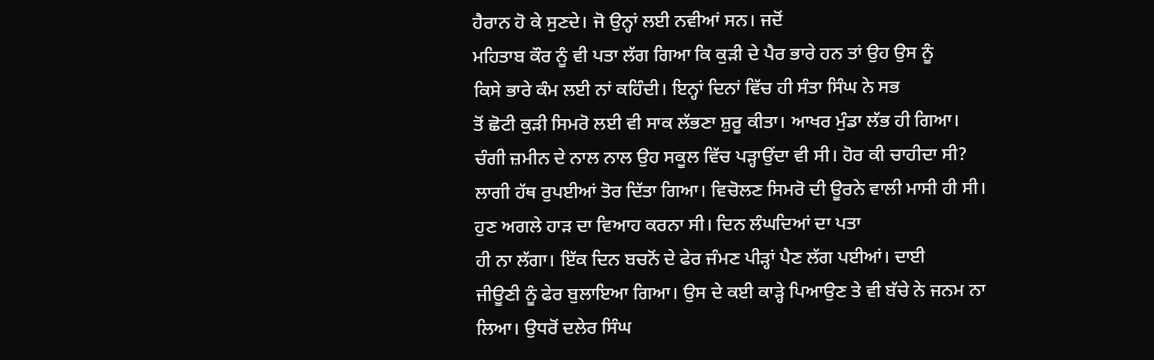ਹੈਰਾਨ ਹੋ ਕੇ ਸੁਣਦੇ। ਜੋ ਉਨ੍ਹਾਂ ਲਈ ਨਵੀਆਂ ਸਨ। ਜਦੋਂ
ਮਹਿਤਾਬ ਕੌਰ ਨੂੰ ਵੀ ਪਤਾ ਲੱਗ ਗਿਆ ਕਿ ਕੁੜੀ ਦੇ ਪੈਰ ਭਾਰੇ ਹਨ ਤਾਂ ਉਹ ਉਸ ਨੂੰ
ਕਿਸੇ ਭਾਰੇ ਕੰਮ ਲਈ ਨਾਂ ਕਹਿੰਦੀ। ਇਨ੍ਹਾਂ ਦਿਨਾਂ ਵਿੱਚ ਹੀ ਸੰਤਾ ਸਿੰਘ ਨੇ ਸਭ
ਤੋਂ ਛੋਟੀ ਕੁੜੀ ਸਿਮਰੋ ਲਈ ਵੀ ਸਾਕ ਲੱਭਣਾ ਸ਼ੁਰੂ ਕੀਤਾ। ਆਖਰ ਮੁੰਡਾ ਲੱਭ ਹੀ ਗਿਆ।
ਚੰਗੀ ਜ਼ਮੀਨ ਦੇ ਨਾਲ ਨਾਲ ਉਹ ਸਕੂਲ ਵਿੱਚ ਪੜ੍ਹਾਉਂਦਾ ਵੀ ਸੀ। ਹੋਰ ਕੀ ਚਾਹੀਦਾ ਸੀ?
ਲਾਗੀ ਹੱਥ ਰੁਪਈਆਂ ਤੋਰ ਦਿੱਤਾ ਗਿਆ। ਵਿਚੋਲਣ ਸਿਮਰੋ ਦੀ ਊਰਨੇ ਵਾਲੀ ਮਾਸੀ ਹੀ ਸੀ।
ਹੁਣ ਅਗਲੇ ਹਾੜ ਦਾ ਵਿਆਹ ਕਰਨਾ ਸੀ। ਦਿਨ ਲੰਘਦਿਆਂ ਦਾ ਪਤਾ
ਹੀ ਨਾ ਲੱਗਾ। ਇੱਕ ਦਿਨ ਬਚਨੋਂ ਦੇ ਫੇਰ ਜੰਮਣ ਪੀੜ੍ਹਾਂ ਪੈਣ ਲੱਗ ਪਈਆਂ। ਦਾਈ
ਜੀਊਣੀ ਨੂੰ ਫੇਰ ਬੁਲਾਇਆ ਗਿਆ। ਉਸ ਦੇ ਕਈ ਕਾੜ੍ਹੇ ਪਿਆਉਣ ਤੇ ਵੀ ਬੱਚੇ ਨੇ ਜਨਮ ਨਾ
ਲਿਆ। ਉਧਰੋਂ ਦਲੇਰ ਸਿੰਘ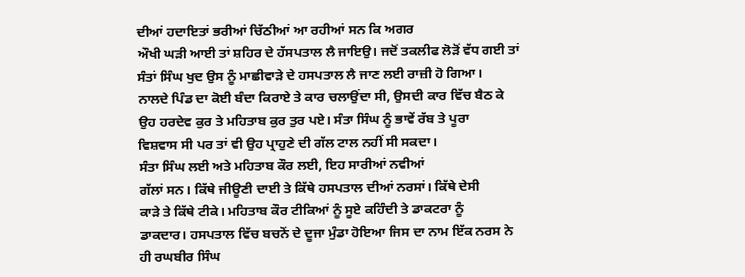ਦੀਆਂ ਹਦਾਇਤਾਂ ਭਰੀਆਂ ਚਿੱਠੀਆਂ ਆ ਰਹੀਆਂ ਸਨ ਕਿ ਅਗਰ
ਔਖੀ ਘੜੀ ਆਈ ਤਾਂ ਸ਼ਹਿਰ ਦੇ ਹੱਸਪਤਾਲ ਲੈ ਜਾਇਉ। ਜਦੋਂ ਤਕਲੀਫ ਲੋੜੋਂ ਵੱਧ ਗਈ ਤਾਂ
ਸੰਤਾਂ ਸਿੰਘ ਖੁਦ ਉਸ ਨੂੰ ਮਾਛੀਵਾੜੇ ਦੇ ਹਸਪਤਾਲ ਲੈ ਜਾਣ ਲਈ ਰਾਜ਼ੀ ਹੋ ਗਿਆ।
ਨਾਲਦੇ ਪਿੰਡ ਦਾ ਕੋਈ ਬੰਦਾ ਕਿਰਾਏ ਤੇ ਕਾਰ ਚਲਾਉਂਦਾ ਸੀ, ਉਸਦੀ ਕਾਰ ਵਿੱਚ ਬੈਠ ਕੇ
ਉਹ ਹਰਦੇਵ ਕੁਰ ਤੇ ਮਹਿਤਾਬ ਕੁਰ ਤੁਰ ਪਏ। ਸੰਤਾ ਸਿੰਘ ਨੂੰ ਭਾਵੇਂ ਰੱਬ ਤੇ ਪੂਰਾ
ਵਿਸ਼ਵਾਸ ਸੀ ਪਰ ਤਾਂ ਵੀ ਉਹ ਪ੍ਰਾਹੁਣੇ ਦੀ ਗੱਲ ਟਾਲ ਨਹੀਂ ਸੀ ਸਕਦਾ।
ਸੰਤਾ ਸਿੰਘ ਲਈ ਅਤੇ ਮਹਿਤਾਬ ਕੌਰ ਲਈ, ਇਹ ਸਾਰੀਆਂ ਨਵੀਆਂ
ਗੱਲਾਂ ਸਨ। ਕਿੱਥੇ ਜੀਊਣੀ ਦਾਈ ਤੇ ਕਿੱਥੇ ਹਸਪਤਾਲ ਦੀਆਂ ਨਰਸਾਂ। ਕਿੱਥੇ ਦੇਸੀ
ਕਾੜੇ ਤੇ ਕਿੱਥੇ ਟੀਕੇ। ਮਹਿਤਾਬ ਕੌਰ ਟੀਕਿਆਂ ਨੂੰ ਸੂਏ ਕਹਿੰਦੀ ਤੇ ਡਾਕਟਰਾ ਨੂੰ
ਡਾਕਦਾਰ। ਹਸਪਤਾਲ ਵਿੱਚ ਬਚਨੋਂ ਦੇ ਦੂਜਾ ਮੁੰਡਾ ਹੋਇਆ ਜਿਸ ਦਾ ਨਾਮ ਇੱਕ ਨਰਸ ਨੇ
ਹੀ ਰਘਬੀਰ ਸਿੰਘ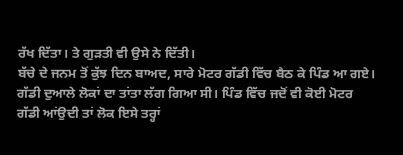ਰੱਖ ਦਿੱਤਾ। ਤੇ ਗੁੜਤੀ ਵੀ ਉਸੇ ਨੇ ਦਿੱਤੀ।
ਬੱਚੇ ਦੇ ਜਨਮ ਤੋਂ ਕੁੱਝ ਦਿਨ ਬਾਅਦ, ਸਾਰੇ ਮੋਟਰ ਗੱਡੀ ਵਿੱਚ ਬੈਠ ਕੇ ਪਿੰਡ ਆ ਗਏ।
ਗੱਡੀ ਦੁਆਲੇ ਲੋਕਾਂ ਦਾ ਤਾਂਤਾ ਲੱਗ ਗਿਆ ਸੀ। ਪਿੰਡ ਵਿੱਚ ਜਦੋਂ ਵੀ ਕੋਈ ਮੋਟਰ
ਗੱਡੀ ਆਂਉਦੀ ਤਾਂ ਲੋਕ ਇਸੇ ਤਰ੍ਹਾਂ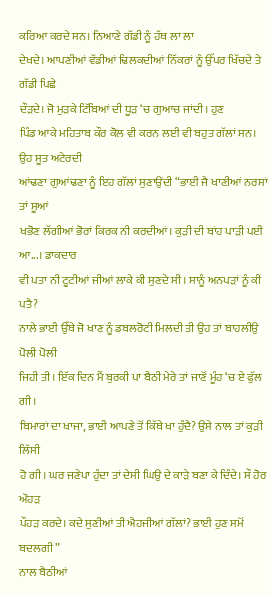ਕਰਿਆ ਕਰਦੇ ਸਨ। ਨਿਆਣੇ ਗੱਡੀ ਨੂੰ ਹੱਥ ਲਾ ਲਾ
ਦੇਖਦੇ। ਆਪਣੀਆਂ ਵੱਡੀਆਂ ਢਿਲਕਦੀਆਂ ਨਿੱਕਰਾਂ ਨੂੰ ਉੱਪਰ ਖਿੱਚਦੇ ਤੇ ਗੱਡੀ ਪਿਛੇ
ਦੌੜਦੇ। ਜੋ ਮੁੜਕੇ ਟਿੱਬਿਆਂ ਦੀ ਧੂੜ ‘ਚ ਗੁਆਚ ਜਾਂਦੀ। ਹੁਣ
ਪਿੰਡ ਆਕੇ ਮਹਿਤਾਬ ਕੌਰ ਕੋਲ ਵੀ ਕਰਨ ਲਈ ਵੀ ਬਹੁਤ ਗੱਲਾਂ ਸਨ। ਉਹ ਸੂਤ ਅਟੇਰਦੀ
ਆਂਢਣਾ ਗੁਆਂਢਣਾ ਨੂੰ ਇਹ ਗੱਲਾਂ ਸੁਣਾਉਂਦੀ “ਭਾਈ ਜੈ ਖਾਣੀਆਂ ਨਰਸਾਂ ਤਾਂ ਸੂਆਂ
ਖਭੋਣ ਲੱਗੀਆਂ ਭੋਰਾਂ ਕਿਰਕ ਨੀ ਕਰਦੀਆਂ। ਕੁੜੀ ਦੀ ਬਾਂਹ ਪਾੜੀ ਪਈ ਆ...। ਡਾਕਦਾਰ
ਵੀ ਪਤਾ ਨੀ ਟੂਟੀਆਂ ਜੀਆਂ ਲਾਕੇ ਕੀ ਸੁਣਦੇ ਸੀ। ਸਾਨੂੰ ਅਨਪੜਾਂ ਨੂੰ ਕੀ ਪਤੈ?
ਨਾਲੇ ਭਾਈ ਉੱਥੇ ਜੋ ਖਾਣ ਨੂੰ ਡਬਲਰੋਟੀ ਮਿਲਦੀ ਤੀ ਉਹ ਤਾਂ ਬਾਹਲੀਉ ਪੋਲੀ ਪੋਲੀ
ਜਿਹੀ ਤੀ। ਇੱਕ ਦਿਨ ਮੈਂ ਬੁਰਕੀ ਪਾ ਬੈਠੀ ਮੇਰੇ ਤਾਂ ਜਾਣੋਂ ਮੂੰਹ ‘ਚ ਏ ਫੁੱਲ ਗੀ।
ਬਿਮਾਰਾਂ ਦਾ ਖਾਜਾ, ਭਾਈ ਆਪਣੇ ਤੋਂ ਕਿੱਥੇ ਖਾ ਹੁੰਦੈ? ਉਸੇ ਨਾਲ ਤਾਂ ਕੁੜੀ ਲਿੱਸੀ
ਹੋ ਗੀ। ਘਰ ਜਣੇਪਾ ਹੁੰਦਾ ਤਾਂ ਦੇਸੀ ਘਿਉ ਦੇ ਕਾੜੇ ਬਣਾ ਕੇ ਦਿੰਦੇ। ਸੌ ਹੋਰ ਔਹੜ
ਪੌਹੜ ਕਰਦੇ। ਕਦੇ ਸੁਣੀਆਂ ਤੀ ਐਹਜੀਆਂ ਗੱਲਾਂ? ਭਾਈ ਹੁਣ ਸਮੋਂ ਬਦਲਗੀ”
ਨਾਲ ਬੈਠੀਆਂ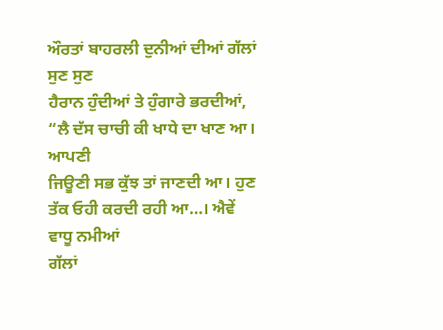ਔਰਤਾਂ ਬਾਹਰਲੀ ਦੁਨੀਆਂ ਦੀਆਂ ਗੱਲਾਂ ਸੁਣ ਸੁਣ
ਹੈਰਾਨ ਹੁੰਦੀਆਂ ਤੇ ਹੁੰਗਾਰੇ ਭਰਦੀਆਂ, “ਲੈ ਦੱਸ ਚਾਚੀ ਕੀ ਖਾਧੇ ਦਾ ਖਾਣ ਆ। ਆਪਣੀ
ਜਿਊਣੀ ਸਭ ਕੁੱਝ ਤਾਂ ਜਾਣਦੀ ਆ। ਹੁਣ ਤੱਕ ਓਹੀ ਕਰਦੀ ਰਹੀ ਆ…। ਐਵੇਂ ਵਾਧੂ ਨਮੀਆਂ
ਗੱਲਾਂ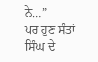ਨੇ…”
ਪਰ ਹੁਣ ਸੰਤਾਂ ਸਿੰਘ ਦੇ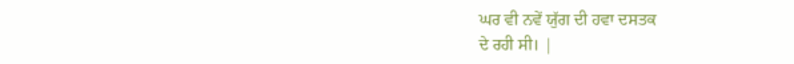ਘਰ ਵੀ ਨਵੇਂ ਯੁੱਗ ਦੀ ਹਵਾ ਦਸਤਕ
ਦੇ ਰਹੀ ਸੀ। |